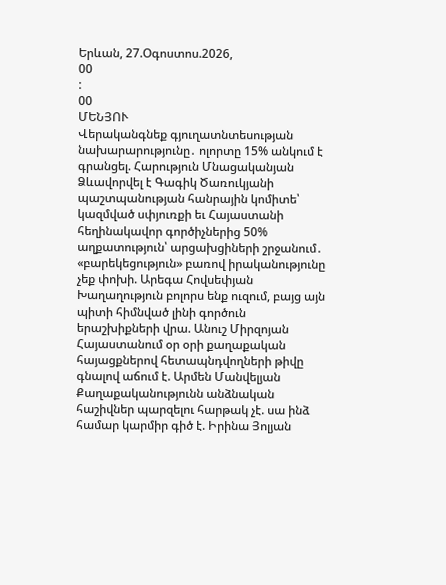Երևան, 27.Օգոստոս.2026,
00
:
00
ՄԵՆՅՈՒ
Վերականգնեք գյուղատնտեսության նախարարությունը․ ոլորտը 15% անկում է գրանցել. Հարություն Մնացականյան Ձևավորվել է Գագիկ Ծառուկյանի պաշտպանության հանրային կոմիտե՝ կազմված սփյուռքի եւ Հայաստանի հեղինակավոր գործիչներից 50% աղքատություն՝ արցախցիների շրջանում․ «բարեկեցություն» բառով իրականությունը չեք փոխի. Արեգա Հովսեփյան Խաղաղություն բոլորս ենք ուզում, բայց այն պիտի հիմնված լինի գործուն երաշխիքների վրա. Անուշ Միրզոյան Հայաստանում օր օրի քաղաքական հայացքներով հետապնդվողների թիվը գնալով աճում է. Արմեն Մանվելյան Քաղաքականությունն անձնական հաշիվներ պարզելու հարթակ չէ. սա ինձ համար կարմիր գիծ է. Իրինա Յոլյան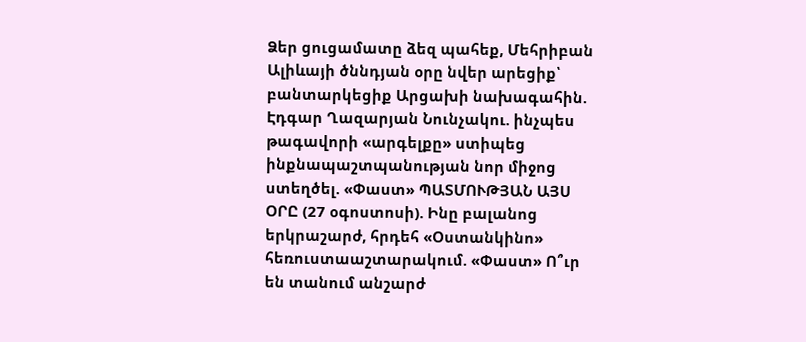Ձեր ցուցամատը ձեզ պահեք, Մեհրիբան Ալիևայի ծննդյան օրը նվեր արեցիք՝ բանտարկեցիք Արցախի նախագահին. Էդգար Ղազարյան Նունչակու. ինչպես թագավորի «արգելքը» ստիպեց ինքնապաշտպանության նոր միջոց ստեղծել. «Փաստ» ՊԱՏՄՈՒԹՅԱՆ ԱՅՍ ՕՐԸ (27 օգոստոսի). Ինը բալանոց երկրաշարժ, հրդեհ «Օստանկինո» հեռուստաաշտարակում. «Փաստ» Ո՞ւր են տանում անշարժ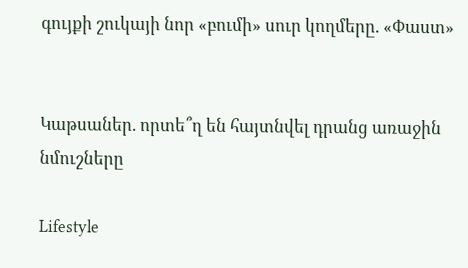գույքի շուկայի նոր «բումի» սուր կողմերը. «Փաստ»


Կաթսաներ. որտե՞ղ են հայտնվել դրանց առաջին նմուշները

Lifestyle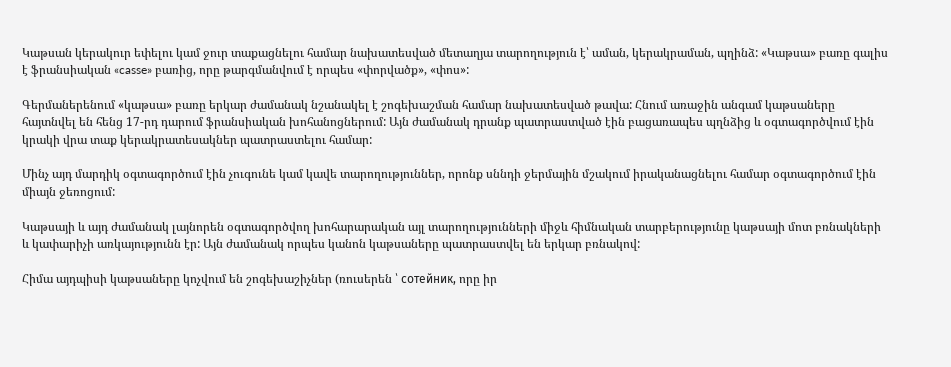Կաթսան կերակուր եփելու կամ ջուր տաքացնելու համար նախատեսված մետաղյա տարողություն է՝ աման, կերակրաման, պղինձ: «Կաթսա» բառը գալիս է ֆրանսիական «casse» բառից, որը թարգմանվում է որպես «փորվածք», «փոս»:

Գերմաներենում «կաթսա» բառը երկար ժամանակ նշանակել է շոգեխաշման համար նախատեսված թավա: Հնում առաջին անգամ կաթսաները հայտնվել են հենց 17-րդ դարում ֆրանսիական խոհանոցներում: Այն ժամանակ դրանք պատրաստված էին բացառապես պղնձից և օգտագործվում էին կրակի վրա տաք կերակրատեսակներ պատրաստելու համար:

Մինչ այդ մարդիկ օգտագործում էին չուգունե կամ կավե տարողություններ, որոնք սննդի ջերմային մշակում իրականացնելու համար օգտագործում էին միայն ջեռոցում:

Կաթսայի և այդ ժամանակ լայնորեն օգտագործվող խոհարարական այլ տարողությունների միջև հիմնական տարբերությունը կաթսայի մոտ բռնակների և կափարիչի առկայությունն էր: Այն ժամանակ որպես կանոն կաթսաները պատրաստվել են երկար բռնակով:

Հիմա այդպիսի կաթսաները կոչվում են շոգեխաշիչներ (ռուսերեն ՝ сотейник, որը իր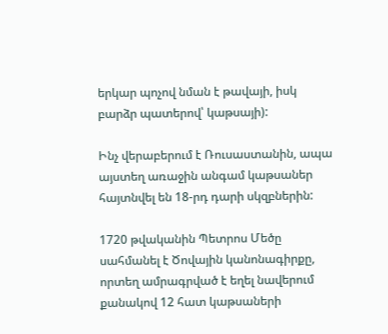երկար պոչով նման է թավայի, իսկ բարձր պատերով՝ կաթսայի):

Ինչ վերաբերում է Ռուսաստանին, ապա այստեղ առաջին անգամ կաթսաներ հայտնվել են 18-րդ դարի սկզբներին:

1720 թվականին Պետրոս Մեծը սահմանել է Ծովային կանոնագիրքը, որտեղ ամրագրված է եղել նավերում քանակով 12 հատ կաթսաների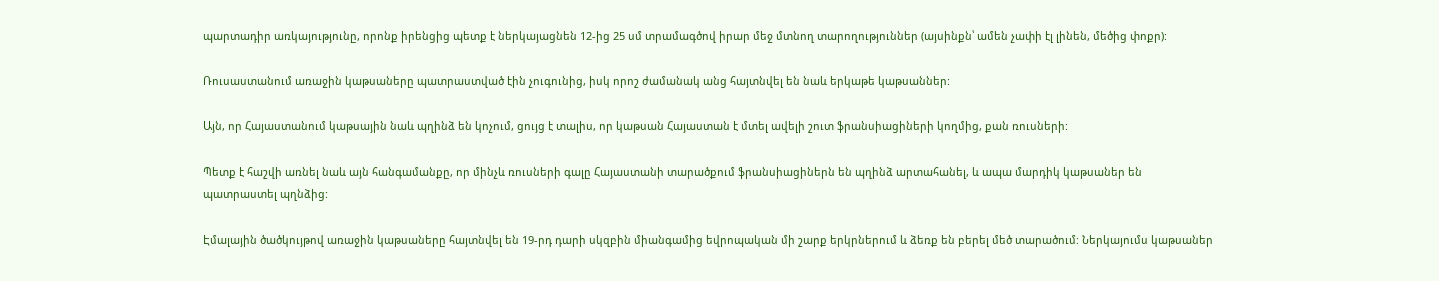պարտադիր առկայությունը, որոնք իրենցից պետք է ներկայացնեն 12-ից 25 սմ տրամագծով իրար մեջ մտնող տարողություններ (այսինքն՝ ամեն չափի էլ լինեն, մեծից փոքր):

Ռուսաստանում առաջին կաթսաները պատրաստված էին չուգունից, իսկ որոշ ժամանակ անց հայտնվել են նաև երկաթե կաթսաններ:

Այն, որ Հայաստանում կաթսային նաև պղինձ են կոչում, ցույց է տալիս, որ կաթսան Հայաստան է մտել ավելի շուտ ֆրանսիացիների կողմից, քան ռուսների:

Պետք է հաշվի առնել նաև այն հանգամանքը, որ մինչև ռուսների գալը Հայաստանի տարածքում ֆրանսիացիներն են պղինձ արտահանել, և ապա մարդիկ կաթսաներ են պատրաստել պղնձից:

Էմալային ծածկույթով առաջին կաթսաները հայտնվել են 19-րդ դարի սկզբին միանգամից եվրոպական մի շարք երկրներում և ձեռք են բերել մեծ տարածում: Ներկայումս կաթսաներ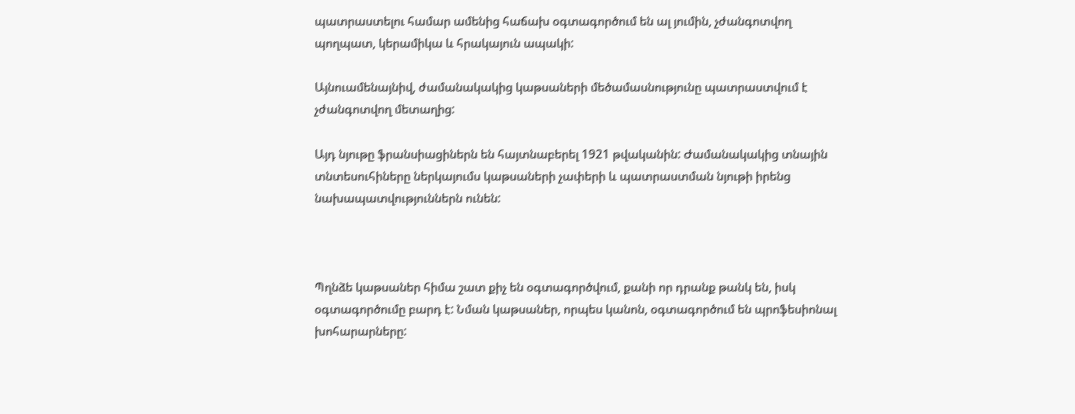պատրաստելու համար ամենից հաճախ օգտագործում են ալ յումին, չժանգոտվող պողպատ, կերամիկա և հրակայուն ապակի:

Այնուամենայնիվ, ժամանակակից կաթսաների մեծամասնությունը պատրաստվում է չժանգոտվող մետաղից:

Այդ նյութը ֆրանսիացիներն են հայտնաբերել 1921 թվականին: Ժամանակակից տնային տնտեսուհիները ներկայումս կաթսաների չափերի և պատրաստման նյութի իրենց նախապատվություններն ունեն:



Պղնձե կաթսաներ հիմա շատ քիչ են օգտագործվում, քանի որ դրանք թանկ են, իսկ օգտագործումը բարդ է: Նման կաթսաներ, որպես կանոն, օգտագործում են պրոֆեսիոնալ խոհարարները: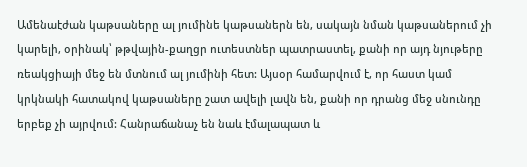Ամենաէժան կաթսաները ալ յումինե կաթսաներն են, սակայն նման կաթսաներում չի կարելի, օրինակ՝ թթվային-քաղցր ուտեստներ պատրաստել, քանի որ այդ նյութերը ռեակցիայի մեջ են մտնում ալ յումինի հետ: Այսօր համարվում է, որ հաստ կամ կրկնակի հատակով կաթսաները շատ ավելի լավն են, քանի որ դրանց մեջ սնունդը երբեք չի այրվում: Հանրաճանաչ են նաև էմալապատ և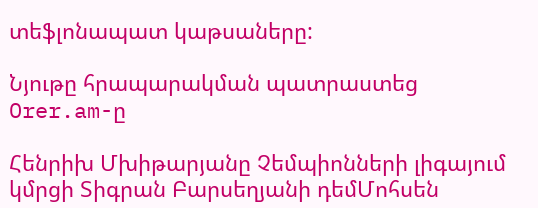տեֆլոնապատ կաթսաները:

Նյութը հրապարակման պատրաստեց Orer.am-ը

Հենրիխ Մխիթարյանը Չեմպիոնների լիգայում կմրցի Տիգրան Բարսեղյանի դեմՄոհսեն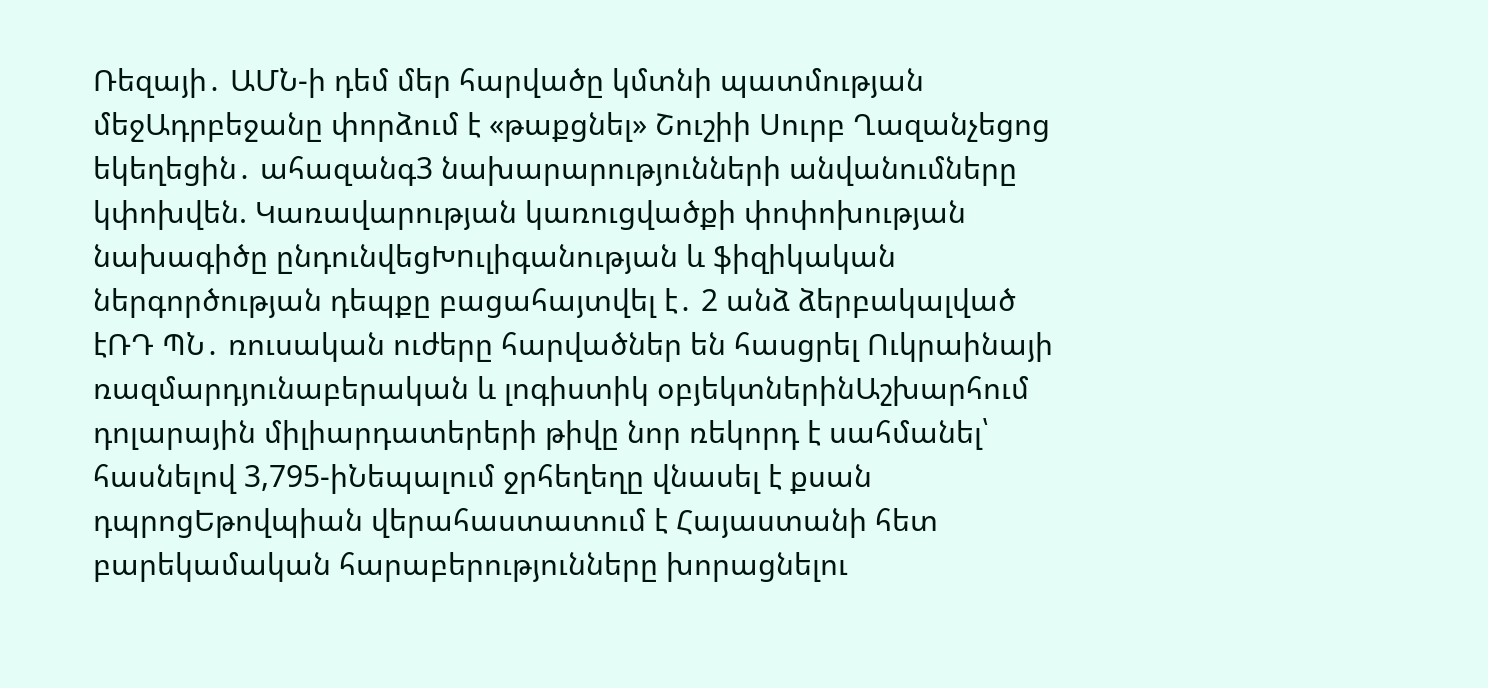Ռեզայի․ ԱՄՆ-ի դեմ մեր հարվածը կմտնի պատմության մեջԱդրբեջանը փորձում է «թաքցնել» Շուշիի Սուրբ Ղազանչեցոց եկեղեցին․ ահազանգ3 նախարարությունների անվանումները կփոխվեն. Կառավարության կառուցվածքի փոփոխության նախագիծը ընդունվեցԽnւլիգանության և ֆիզիկական ներգործության դեպքը բացահայտվել է․ 2 անձ ձերբակալված էՌԴ ՊՆ․ ռուսական ուժերը հարվածներ են հասցրել Ուկրաինայի ռազմարդյունաբերական և լոգիստիկ օբյեկտներինԱշխարհում դոլարային միլիարդատերերի թիվը նոր ռեկորդ է սահմանել՝ հասնելով 3,795-իՆեպալում ջրհեղեղը վնասել է քսան դպրոցԵթովպիան վերահաստատում է Հայաստանի հետ բարեկամական հարաբերությունները խորացնելու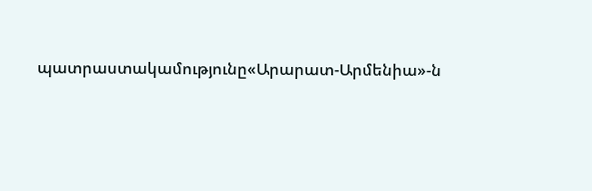պատրաստակամությունը«Արարատ-Արմենիա»-ն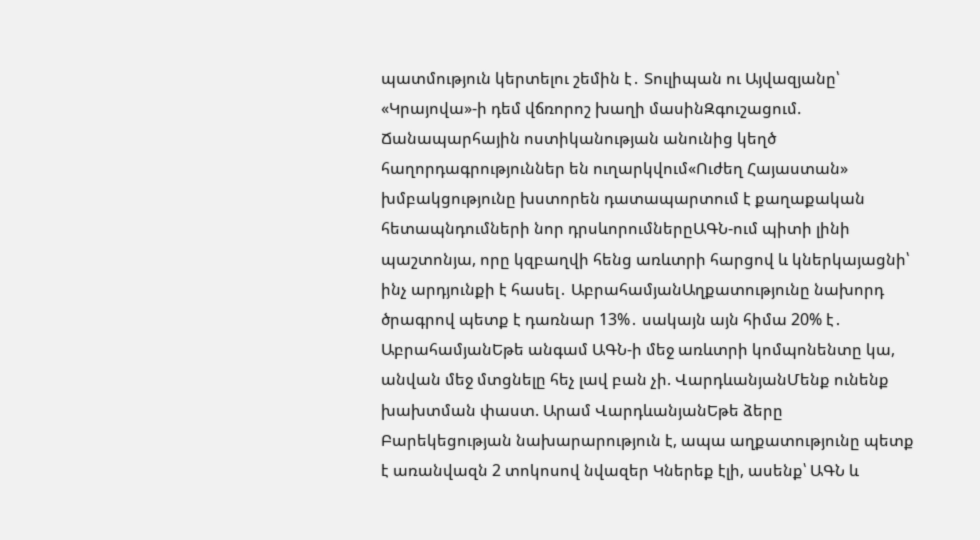պատմություն կերտելու շեմին է․ Տուլիպան ու Այվազյանը՝ «Կրայովա»-ի դեմ վճռորոշ խաղի մասինԶգուշացում. Ճանապարհային ոստիկանության անունից կեղծ հաղորդագրություններ են ուղարկվում«Ուժեղ Հայաստան» խմբակցությունը խստորեն դատապարտում է քաղաքական հետապնդումների նոր դրսևորումներըԱԳՆ-ում պիտի լինի պաշտոնյա, որը կզբաղվի հենց առևտրի հարցով և կներկայացնի՝ ինչ արդյունքի է հասել․ ԱբրահամյանԱղքատությունը նախորդ ծրագրով պետք է դառնար 13%․ սակայն այն հիմա 20% է․ ԱբրահամյանԵթե անգամ ԱԳՆ-ի մեջ առևտրի կոմպոնենտը կա, անվան մեջ մտցնելը հեչ լավ բան չի. ՎարդևանյանՄենք ունենք խախտման փաստ. Արամ ՎարդևանյանԵթե ձերը Բարեկեցության նախարարություն է, ապա աղքատությունը պետք է առանվազն 2 տոկոսով նվազեր Կներեք էլի, ասենք՝ ԱԳՆ և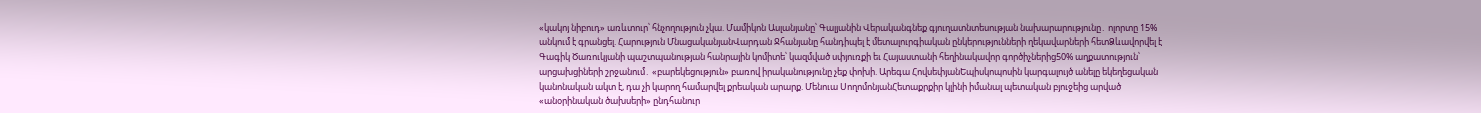«կակոյ նիբուդ» առևտուր՝ հնչողություն չկա. Մամիկոն Ասլանյանը՝ Գալյանին Վերականգնեք գյուղատնտեսության նախարարությունը․ ոլորտը 15% անկում է գրանցել. Հարություն ՄնացականյանՎարդան Ջհանյանը հանդիպել է մետալուրգիական ընկերությունների ղեկավարների հետՁևավորվել է Գագիկ Ծառուկյանի պաշտպանության հանրային կոմիտե՝ կազմված սփյուռքի եւ Հայաստանի հեղինակավոր գործիչներից50% աղքատություն՝ արցախցիների շրջանում․ «բարեկեցություն» բառով իրականությունը չեք փոխի. Արեգա ՀովսեփյանԵպիսկոպոսին կարգալույծ անելը եկեղեցական կանոնական ակտ է, դա չի կարող համարվել քրեական արարք. Մենուա ՍողոմոնյանՀետաքրքիր կլինի իմանալ պետական բյուջեից արված «անօրինական ծախսերի» ընդհանուր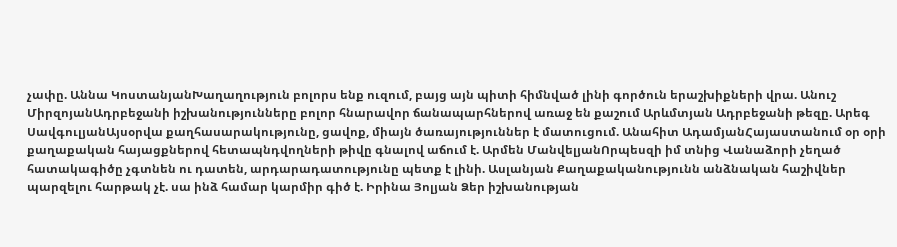չափը. Աննա ԿոստանյանԽաղաղություն բոլորս ենք ուզում, բայց այն պիտի հիմնված լինի գործուն երաշխիքների վրա. Անուշ ՄիրզոյանԱդրբեջանի իշխանությունները բոլոր հնարավոր ճանապարհներով առաջ են քաշում Արևմտյան Ադրբեջանի թեզը. Արեգ ՍավգուլյանԱյսօրվա քաղհասարակությունը, ցավոք, միայն ծառայություններ է մատուցում. Անահիտ ԱդամյանՀայաստանում օր օրի քաղաքական հայացքներով հետապնդվողների թիվը գնալով աճում է. Արմեն ՄանվելյանՈրպեսզի իմ տնից Վանաձորի չեղած հատակագիծը չգտնեն ու դատեն, արդարադատությունը պետք է լինի. Ասլանյան Քաղաքականությունն անձնական հաշիվներ պարզելու հարթակ չէ. սա ինձ համար կարմիր գիծ է. Իրինա Յոլյան Ձեր իշխանության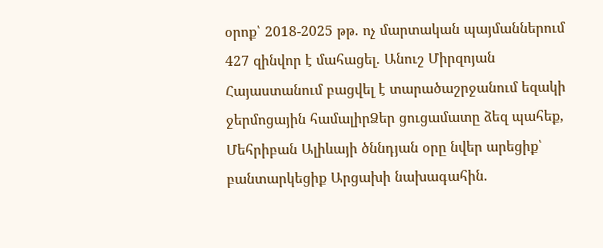օրոք՝ 2018-2025 թթ. ոչ մարտական պայմաններում 427 զինվոր է մահացել. Անուշ Միրզոյան Հայաստանում բացվել է տարածաշրջանում եզակի ջերմոցային համալիրՁեր ցուցամատը ձեզ պահեք, Մեհրիբան Ալիևայի ծննդյան օրը նվեր արեցիք՝ բանտարկեցիք Արցախի նախագահին.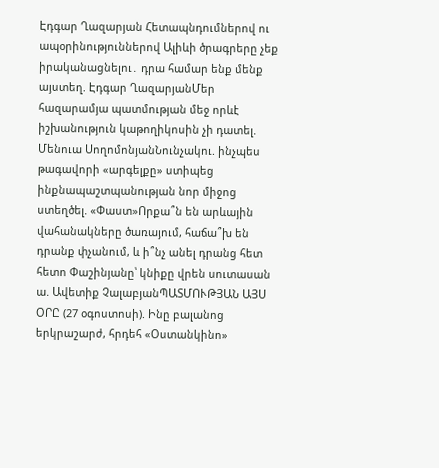Էդգար Ղազարյան Հետապնդումներով ու ապօրինություններով Ալիևի ծրագրերը չեք իրականացնելու․ դրա համար ենք մենք այստեղ. Էդգար ՂազարյանՄեր հազարամյա պատմության մեջ որևէ իշխանություն կաթողիկոսին չի դատել. Մենուա ՍողոմոնյանՆունչակու. ինչպես թագավորի «արգելքը» ստիպեց ինքնապաշտպանության նոր միջոց ստեղծել. «Փաստ»Որքա՞ն են արևային վահանակները ծառայում, հաճա՞խ են դրանք փչանում, և ի՞նչ անել դրանց հետ հետո Փաշինյանը՝ կնիքը վրեն սուտասան ա. Ավետիք ՉալաբյանՊԱՏՄՈՒԹՅԱՆ ԱՅՍ ՕՐԸ (27 օգոստոսի). Ինը բալանոց երկրաշարժ, հրդեհ «Օստանկինո»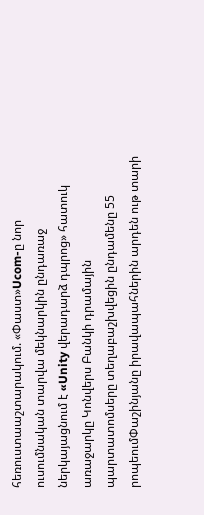հեռուստաաշտարակում. «Փաստ»Ucom-ը նոր ուսումնական տարվա մեկնարկին ընդառաջ ներկայացնում է «Unity վերադարձ դպրոց» հատուկ առաջարկը Կոնվերս Բանկի դրամային պարտատոմսերը տեղաբաշխվեցին ընդամենը 55 րոպեումՓաշինյանը իրավապահներին արդեն ութ տարի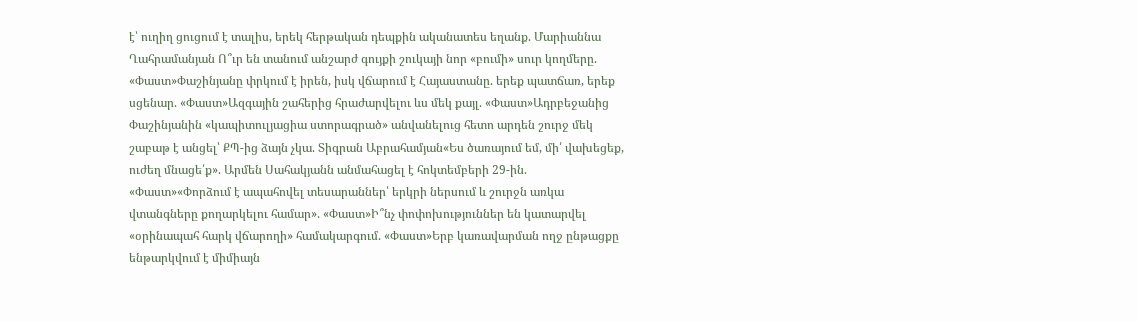է՝ ուղիղ ցուցում է տալիս, երեկ հերթական դեպքին ականատես եղանք. Մարիաննա Ղահրամանյան Ո՞ւր են տանում անշարժ գույքի շուկայի նոր «բումի» սուր կողմերը. «Փաստ»Փաշինյանը փրկում է իրեն, իսկ վճարում է Հայաստանը. երեք պատճառ, երեք սցենար. «Փաստ»Ազգային շահերից հրաժարվելու ևս մեկ քայլ. «Փաստ»Ադրբեջանից Փաշինյանին «կապիտուլյացիա ստորագրած» անվանելուց հետո արդեն շուրջ մեկ շաբաթ է անցել՝ ՔՊ-ից ձայն չկա. Տիգրան Աբրահամյան«Ես ծառայում եմ, մի՛ վախեցեք, ուժեղ մնացե՛ք». Արմեն Սահակյանն անմահացել է հոկտեմբերի 29-ին. «Փաստ»«Փորձում է ապահովել տեսարաններ՝ երկրի ներսում և շուրջն առկա վտանգները քողարկելու համար». «Փաստ»Ի՞նչ փոփոխություններ են կատարվել «օրինապահ հարկ վճարողի» համակարգում. «Փաստ»Երբ կառավարման ողջ ընթացքը ենթարկվում է միմիայն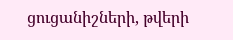ցուցանիշների, թվերի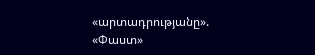«արտադրությանը». «Փաստ»